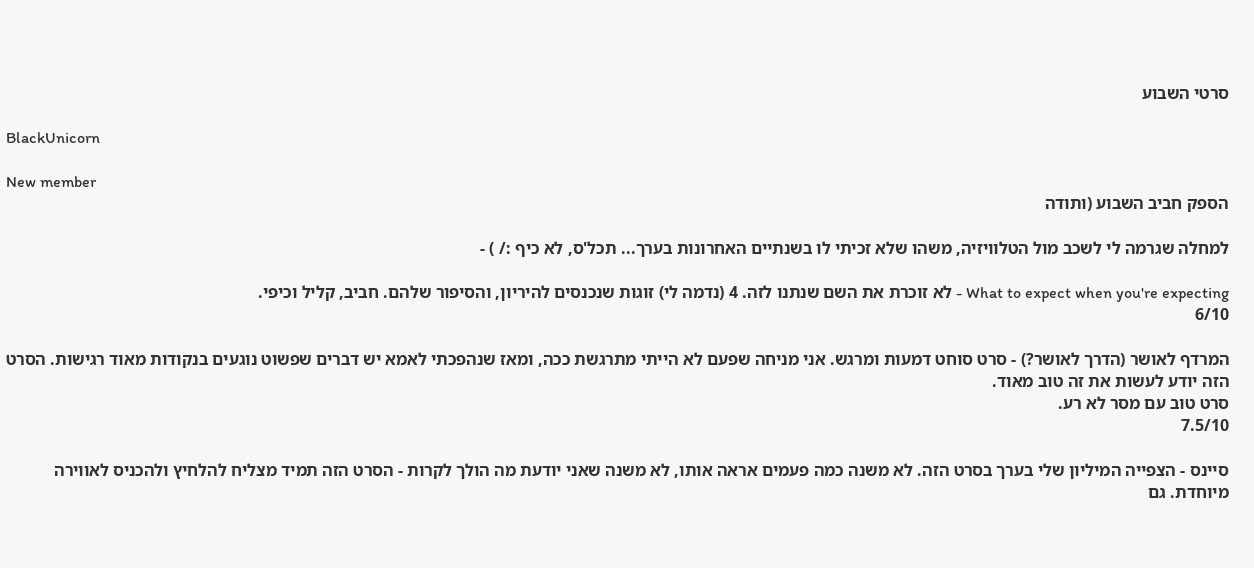סרטי השבוע

BlackUnicorn

New member
הספק חביב השבוע (ותודה

למחלה שגרמה לי לשכב מול הטלוויזיה, משהו שלא זכיתי לו בשנתיים האחרונות בערך... תכל'ס, לא כיף :/ ) -

What to expect when you're expecting - לא זוכרת את השם שנתנו לזה. 4 (נדמה לי) זוגות שנכנסים להיריון, והסיפור שלהם. חביב, קליל וכיפי.
6/10

המרדף לאושר (הדרך לאושר?) - סרט סוחט דמעות ומרגש. אני מניחה שפעם לא הייתי מתרגשת ככה, ומאז שנהפכתי לאמא יש דברים שפשוט נוגעים בנקודות מאוד רגישות. הסרט הזה יודע לעשות את זה טוב מאוד.
סרט טוב עם מסר לא רע.
7.5/10

סיינס - הצפייה המיליון שלי בערך בסרט הזה. לא משנה כמה פעמים אראה אותו, לא משנה שאני יודעת מה הולך לקרות - הסרט הזה תמיד מצליח להלחיץ ולהכניס לאווירה מיוחדת. גם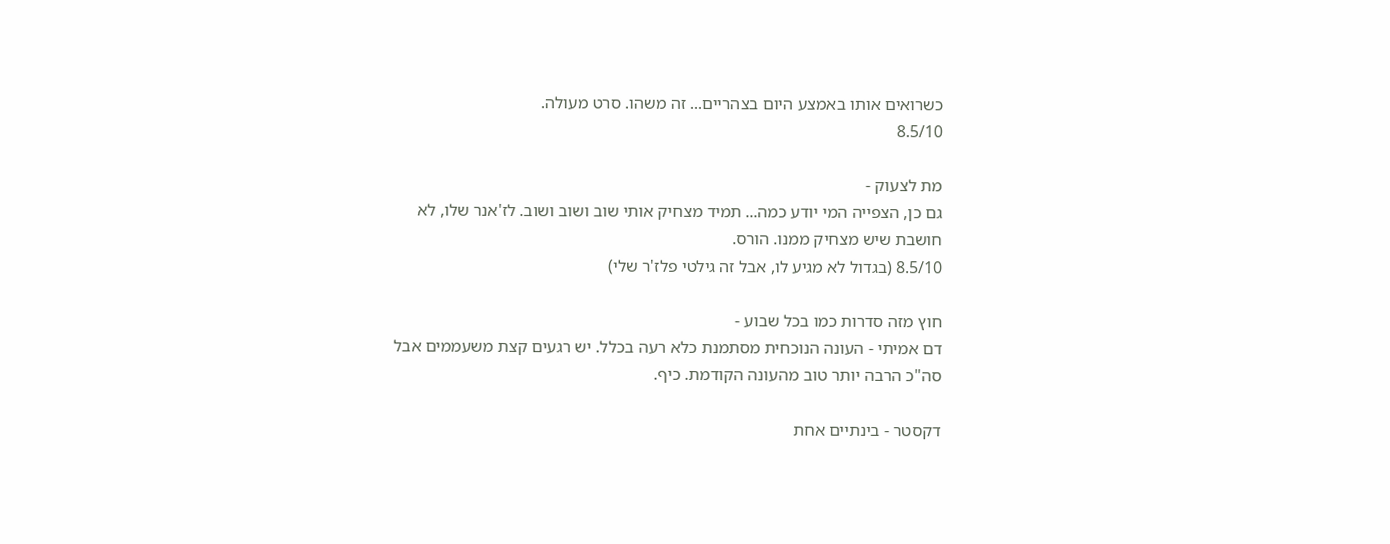כשרואים אותו באמצע היום בצהריים... זה משהו. סרט מעולה.
8.5/10

מת לצעוק -
גם כן, הצפייה המי יודע כמה... תמיד מצחיק אותי שוב ושוב ושוב. לז'אנר שלו, לא חושבת שיש מצחיק ממנו. הורס.
8.5/10 (בגדול לא מגיע לו, אבל זה גילטי פלז'ר שלי)

חוץ מזה סדרות כמו בכל שבוע -
דם אמיתי - העונה הנוכחית מסתמנת כלא רעה בכלל. יש רגעים קצת משעממים אבל סה"כ הרבה יותר טוב מהעונה הקודמת. כיף.

דקסטר - בינתיים אחת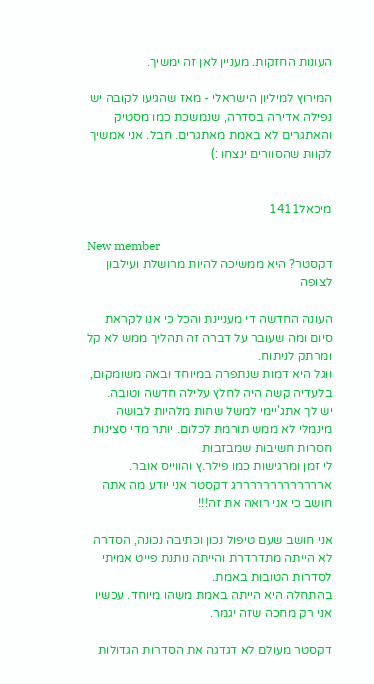העונות החזקות. מעניין לאן זה ימשיך.

המירוץ למיליון הישראלי - מאז שהגיעו לקובה יש נפילה אדירה בסדרה, שנמשכת כמו מסטיק והאתגרים לא באמת מאתגרים. חבל. אני אמשיך לקוות שהסוורים ינצחו :)


מיכאל1411

New member
דקסטר? היא ממשיכה להיות מרושלת ועילבון לצופה

העונה החדשה די מעניינת והכל כי אנו לקראת סיום ומה שעובר על דברה זה תהליך ממש לא קל ומרתק לניתוח.
ווגל היא דמות שנתפרה במיוחד ובאה משומקום, בלעדיה קשה היה לחלץ עלילה חדשה וטובה.
יש לך אתג'יימי למשל שחות מלהיות לבושה מינמלי לא ממש תורמת לכלום. יותר מדי סצינות חסרות חשיבות שמבזבות
לי זמן ומרגישות כמו פילר.ץ והווייס אובר. ארררררררררררררג דקסטר אני יודע מה אתה חושב כי אני רואה את זה!!!

אני חושב שעם טיפול נכון וכתיבה נכונה, הסדרה לא הייתה מתדרדרת והייתה נותנת פייט אמיתי לסדרות הטובות באמת.
בהתחלה היא הייתה באמת משהו מיוחד. עכשיו אני רק מחכה שזה יגמר.

דקסטר מעולם לא דגדגה את הסדרות הגדולות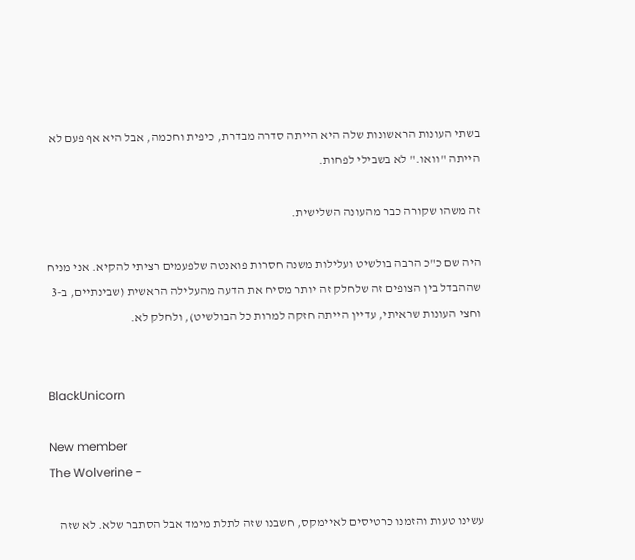בשתי העונות הראשונות שלה היא הייתה סדרה מבדרת, כיפית וחכמה, אבל היא אף פעם לא הייתה "וואו." לא בשבילי לפחות.

זה משהו שקורה כבר מהעונה השלישית.

היה שם כ"כ הרבה בולשיט ועלילות משנה חסרות פואנטה שלפעמים רציתי להקיא. אני מניח שההבדל בין הצופים זה שלחלק זה יותר מסיח את הדעה מהעלילה הראשית (שבינתיים, ב-3 וחצי העונות שראיתי, עדיין הייתה חזקה למרות כל הבולשיט), ולחלק לא.


BlackUnicorn

New member
The Wolverine -

עשינו טעות והזמנו כרטיסים לאיימקס, חשבנו שזה לתלת מימד אבל הסתבר שלא. לא שזה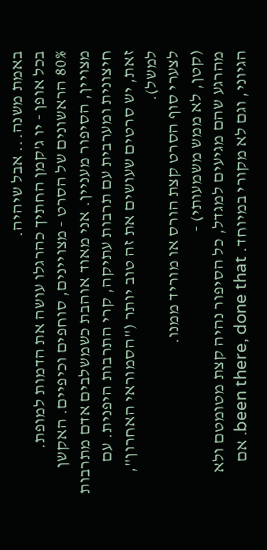באמת משנה... אבל שיהיה.
בכל אופן - יו ג'קמן החתיך כהרגלו עושה את הדמות למופת.
80% הראשונים של הסרט - מצויינים, סוחפים וכיפיים. האקשן מצויין, הסיפור מעניין. אני מאוד אוהבת כשמשלבים אדם מתרבות חיצונית ומערבית עם תרבות עתיקה, קרי התרבות היפנית. עם זאת, יש סרטים שעושים את זה טוב יותר ("הסמוראי האחרון", למשל).
לצערי סוף הסרט קצת הורס או מוריד ממנו.
(קטן, לא ממש משמעותי) -
מהרגע שהם מגיעים למגדל, כל הסיפור נהיה קצת מטומטם ולא הגיוני, וגם לא מקורי במיוחד. been there, done that. אם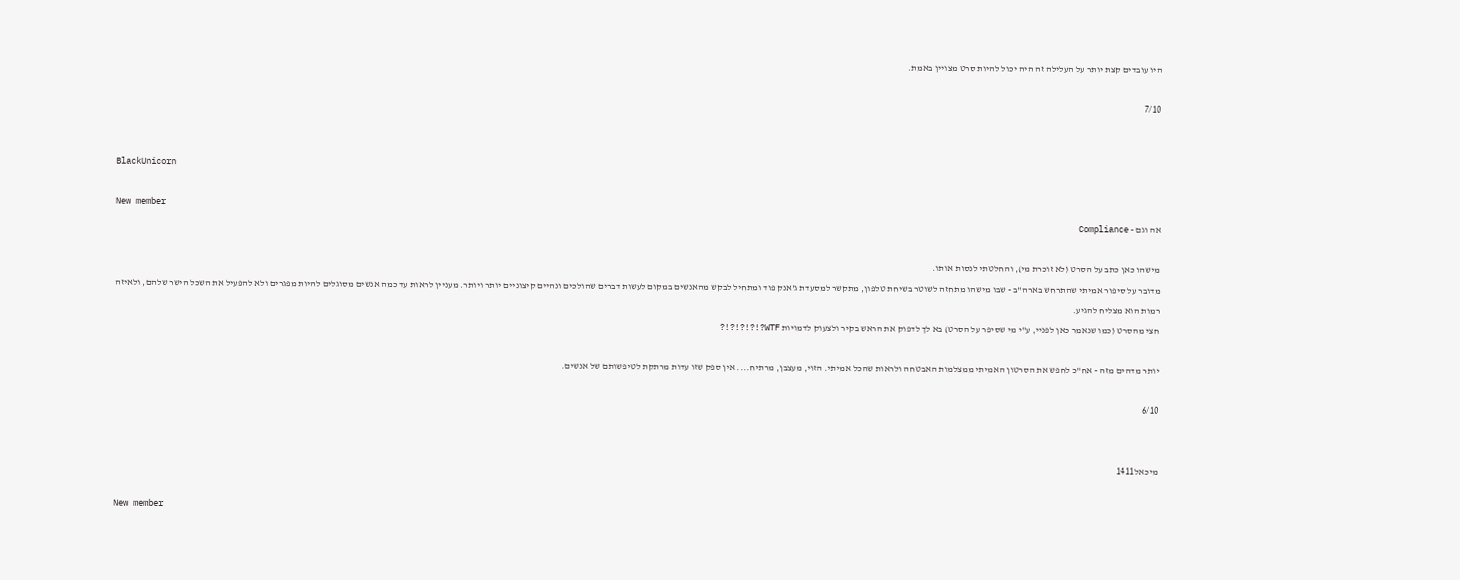היו עובדים קצת יותר על העלילה זה היה יכול להיות סרט מצויין באמת.

7/10


BlackUnicorn

New member
אה וגם - Compliance

מישהו כאן כתב על הסרט (לא זוכרת מי), והחלטתי לנסות אותו.
מדובר על סיפור אמיתי שהתרחש בארה"ב - שבו מישהו מתחזה לשוטר בשיחת טלפון, מתקשר למסעדת ג'אנק פוד ומתחיל לבקש מהאנשים במקום לעשות דברים שהולכים ונהיים קיצוניים יותר ויותר. מעניין לראות עד כמה אנשים מסוגלים להיות מפגרים ולא להפעיל את השכל הישר שלהם, ולאיזה רמות הוא מצליח להגיע.
חצי מהסרט (כמו שנאמר כאן לפניי, ע"י מי שסיפר על הסרט) בא לך לדפוק את הראש בקיר ולצעוק לדמויות WTF?!?!?!?!?

יותר מדהים מזה - אח"כ לחפש את הסרטון האמיתי ממצלמות האבטחה ולראות שהכל אמיתי. הזוי, מעצבן, מרתיח.... אין ספק שזו עדות מרתקת לטיפשותם של אנשים.

6/10


מיכאל1411

New member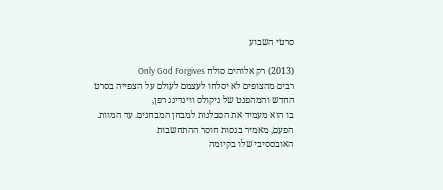סרטי השבוע

(2013) רק אלוהים סולח Only God Forgives
רבים מהצופים לא יסלחו לעצמם לעולם על הצפייה בסרט החדש והמהפנט של ניקולס ווינדינג רפן,
בו הוא מעמיד את הסבלנות למבחן המבחנים. עד המוות. הפעם, מאמיר בגסות חוסר ההתחשבות
האובססיבי שלו בקיומה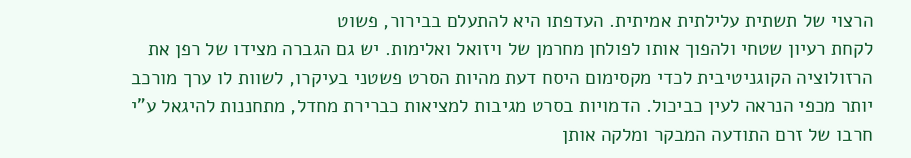הרצוי של תשתית עלילתית אמיתית. העדפתו היא להתעלם בבירור, פשוט
לקחת רעיון שטחי ולהפוך אותו לפולחן מחרמן של ויזואל ואלימות. יש גם הגברה מצידו של רפן את
הרזולוציה הקוגניטיבית לכדי מקסימום היסח דעת מהיות הסרט פשטני בעיקרו, לשוות לו ערך מורכב
יותר מכפי הנראה לעין כביכול. הדמויות בסרט מגיבות למציאות כברירת מחדל, מתחננות להיגאל ע"י
חרבו של זרם התודעה המבקר ומלקה אותן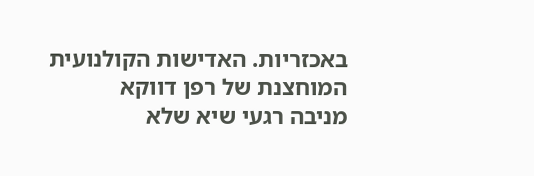באכזריות. האדישות הקולנועית המוחצנת של רפן דווקא
מניבה רגעי שיא שלא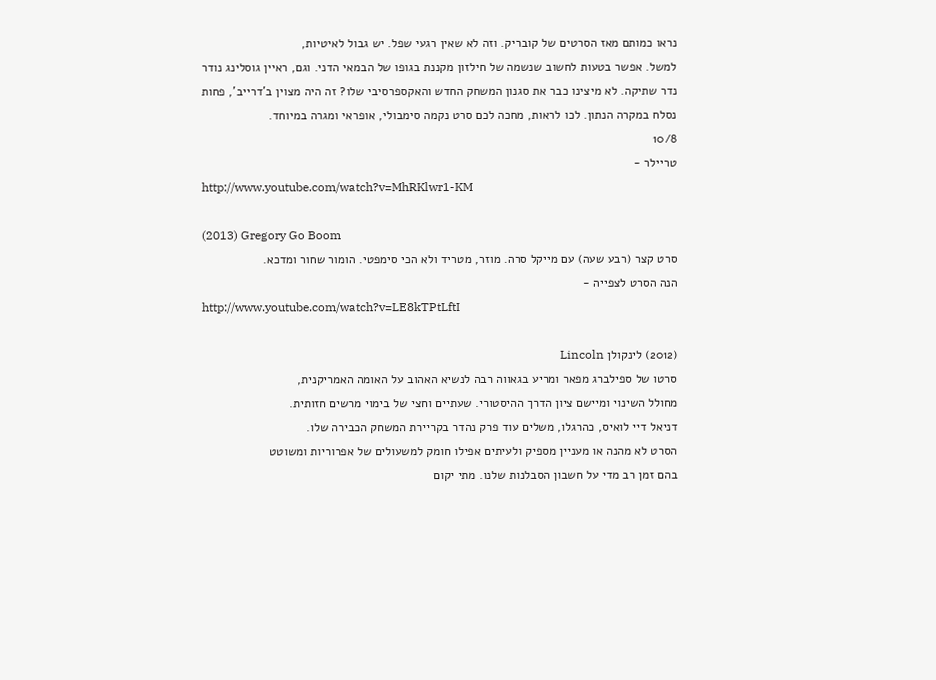נראו כמותם מאז הסרטים של קובריק. וזה לא שאין רגעי שפל. יש גבול לאיטיות,
למשל. אפשר בטעות לחשוב שנשמה של חילזון מקננת בגופו של הבמאי הדני. וגם, ראיין גוסלינג נודר
נדר שתיקה. לא מיצינו כבר את סגנון המשחק החדש והאקספרסיבי שלו? זה היה מצוין ב'דרייב', פחות
נסלח במקרה הנתון. לכו לראות, מחכה לכם סרט נקמה סימבולי, אופראי ומגרה במיוחד.
10/8
טריילר -
http://www.youtube.com/watch?v=MhRKlwr1-KM

(2013) Gregory Go Boom
סרט קצר (רבע שעה) עם מייקל סרה. מוזר, מטריד ולא הכי סימפטי. הומור שחור ומדכא.
הנה הסרט לצפייה -
http://www.youtube.com/watch?v=LE8kTPtLftI

(2012) לינקולן Lincoln
סרטו של ספילברג מפאר ומריע בגאווה רבה לנשיא האהוב על האומה האמריקנית,
מחולל השינוי ומיישם ציון הדרך ההיסטורי. שעתיים וחצי של בימוי מרשים חזותית.
דניאל דיי לואיס, כהרגלו, משלים עוד פרק נהדר בקריירת המשחק הכבירה שלו.
הסרט לא מהנה או מעניין מספיק ולעיתים אפילו חומק למשעולים של אפרוריות ומשוטט
בהם זמן רב מדי על חשבון הסבלנות שלנו. מתי יקום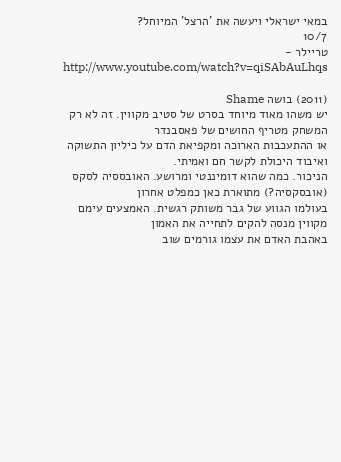במאי ישראלי ויעשה את 'הרצל' המיוחל?
10/7
טריילר -
http://www.youtube.com/watch?v=qiSAbAuLhqs

(2011) בושה Shame
יש משהו מאוד מיוחד בסרט של סטיב מקווין. זה לא רק המשחק מטריף החושים של פאסבנדר
או ההתעכבות הארוכה ומקפיאת הדם על כיליון התשוקה ואיבוד היכולת לקשר חם ואמיתי.
הניכור. כמה שהוא דומיננטי ומרושע. האובססיה לסקס (אובסקסיה?) מתוארת כאן כמפלט אחרון
בעולמו הגווע של גבר משותק רגשית. האמצעים עימם מקווין מנסה להקים לתחייה את האמון
באהבת האדם את עצמו גורמים שוב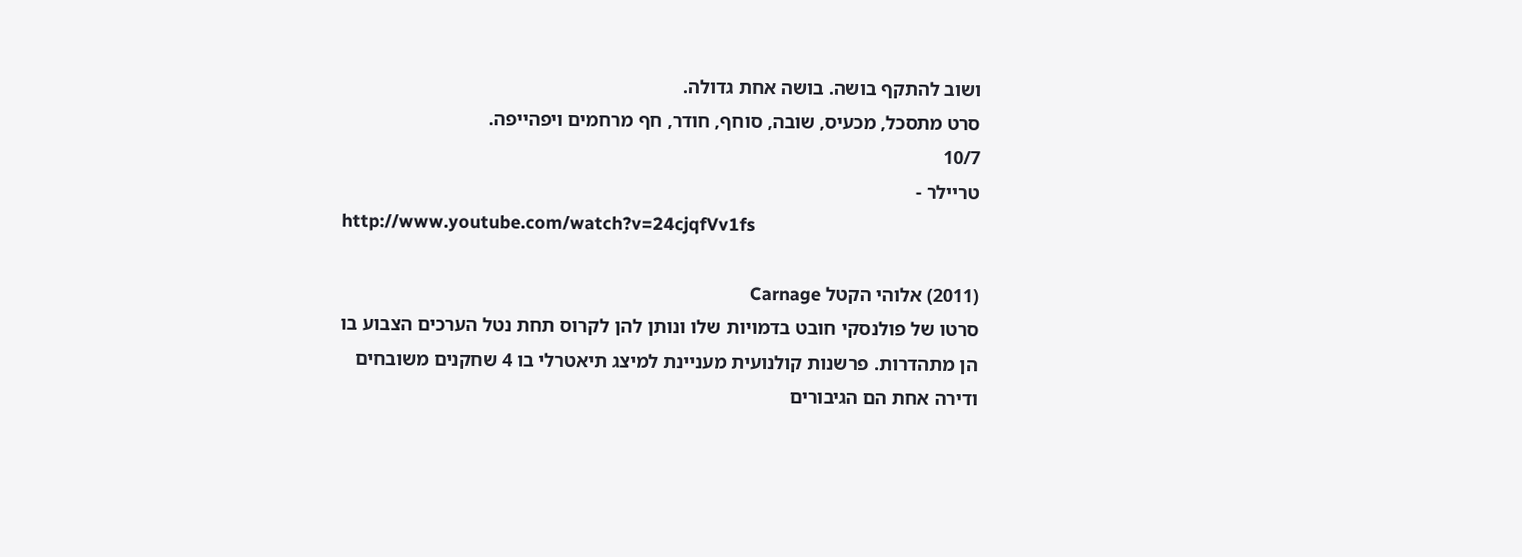ושוב להתקף בושה. בושה אחת גדולה.
סרט מתסכל, מכעיס, שובה, סוחף, חודר, חף מרחמים ויפהייפה.
10/7
טריילר -
http://www.youtube.com/watch?v=24cjqfVv1fs

(2011) אלוהי הקטל Carnage
סרטו של פולנסקי חובט בדמויות שלו ונותן להן לקרוס תחת נטל הערכים הצבוע בו
הן מתהדרות. פרשנות קולנועית מעניינת למיצג תיאטרלי בו 4 שחקנים משובחים
ודירה אחת הם הגיבורים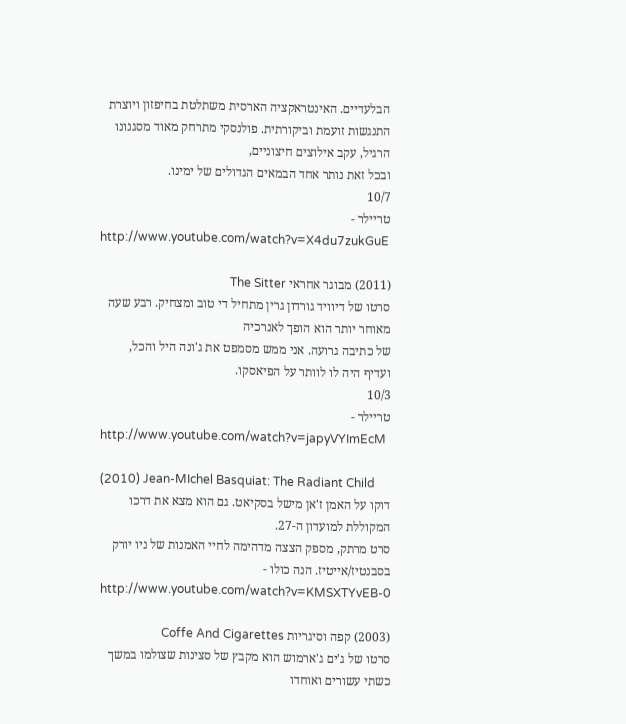הבלעדיים. האינטראקציה הארסית משתלטת בחיפזון ויוצרת
התנגשות זועמת וביקורתית. פולנסקי מתרחק מאוד מסגנונו הרגיל, עקב אילוצים חיצוניים,
ובכל זאת נותר אחד הבמאים הגדולים של ימינו.
10/7
טריילר -
http://www.youtube.com/watch?v=X4du7zukGuE

(2011) מבוגר אחראי The Sitter
סרטו של דיוויד גורדון גרין מתחיל די טוב ומצחיק. רבע שעה מאוחר יותר הוא הופך לאנרכיה
של כתיבה גרועה. אני ממש מסמפט את ג'ונה היל והכל, ועדיף היה לו לוותר על הפיאסקו.
10/3
טריילר -
http://www.youtube.com/watch?v=japyVYImEcM

(2010) Jean-MIchel Basquiat: The Radiant Child
דוקו על האמן ז'אן מישל בסקיאט. גם הוא מצא את דרכו המקוללת למועדון ה-27.
סרט מרתק, מספק הצצה מדהימה לחיי האמנות של ניו יורק בסבנטיז/אייטיז. הנה כולו -
http://www.youtube.com/watch?v=KMSXTYvEB-0

(2003) קפה וסיגריות Coffe And Cigarettes
סרטו של ג'ים ג'ארמוש הוא מקבץ של סצינות שצולמו במשך כשתי עשורים ואוחדו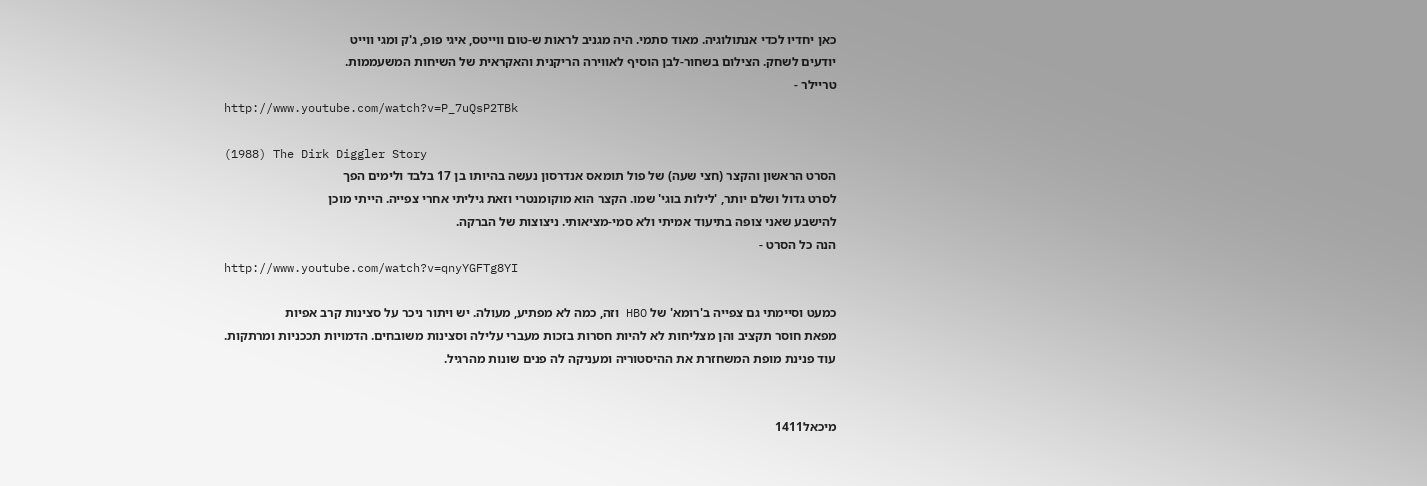כאן יחדיו לכדי אנתולוגיה. מאוד סתמי. היה מגניב לראות ש-טום ווייטס, איגי פופ, ג'ק ומגי ווייט
יודעים לשחק. הצילום בשחור-לבן הוסיף לאווירה הריקנית והאקראית של השיחות המשעממות.
טריילר -
http://www.youtube.com/watch?v=P_7uQsP2TBk

(1988) The Dirk Diggler Story
הסרט הראשון והקצר (חצי שעה) של פול תומאס אנדרסון נעשה בהיותו בן 17 בלבד ולימים הפך
לסרט גדול ושלם יותר, 'לילות בוגי' שמו. הקצר הוא מוקומנטרי וזאת גיליתי אחרי צפייה. הייתי מוכן
להישבע שאני צופה בתיעוד אמיתי ולא סמי-מציאותי. ניצוצות של הברקה.
הנה כל הסרט -
http://www.youtube.com/watch?v=qnyYGFTg8YI

כמעט וסיימתי גם צפייה ב'רומא' של HBO וזה, כמה לא מפתיע, מעולה. יש ויתור ניכר על סצינות קרב אפיות
מפאת חוסר תקציב והן מצליחות לא להיות חסרות בזכות מעברי עלילה וסצינות משובחים. הדמויות תככניות ומרתקות.
עוד פנינת מופת המשחזרת את ההיסטוריה ומעניקה לה פנים שונות מהרגיל.


מיכאל1411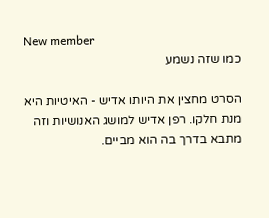New member
כמו שזה נשמע

הסרט מחצין את היותו אדיש - האיטיות היא מנת חלקו. רפן אדיש למושג האנושיות וזה מתבא בדרך בה הוא מביים.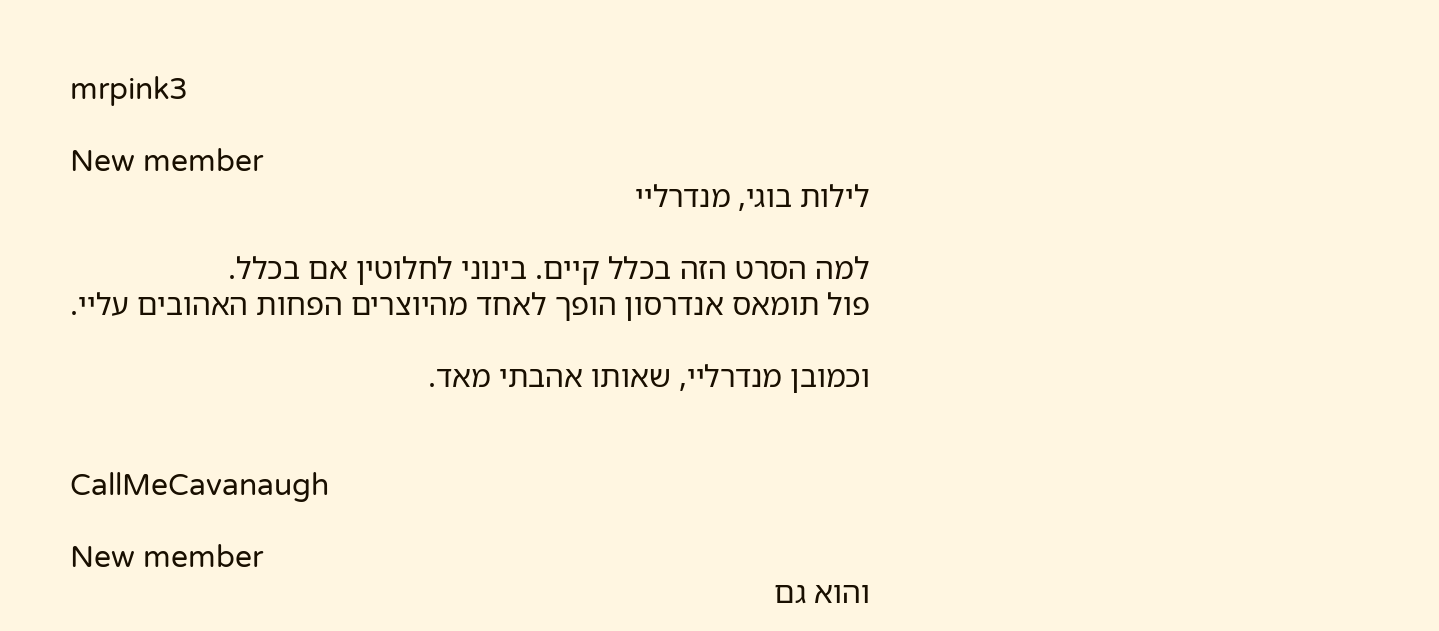mrpink3

New member
לילות בוגי, מנדרליי

למה הסרט הזה בכלל קיים. בינוני לחלוטין אם בכלל.
פול תומאס אנדרסון הופך לאחד מהיוצרים הפחות האהובים עליי.

וכמובן מנדרליי, שאותו אהבתי מאד.


CallMeCavanaugh

New member
והוא גם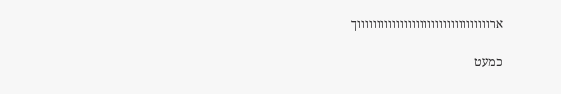ארווווווווווווווווווווווווווווווווווך

כמעט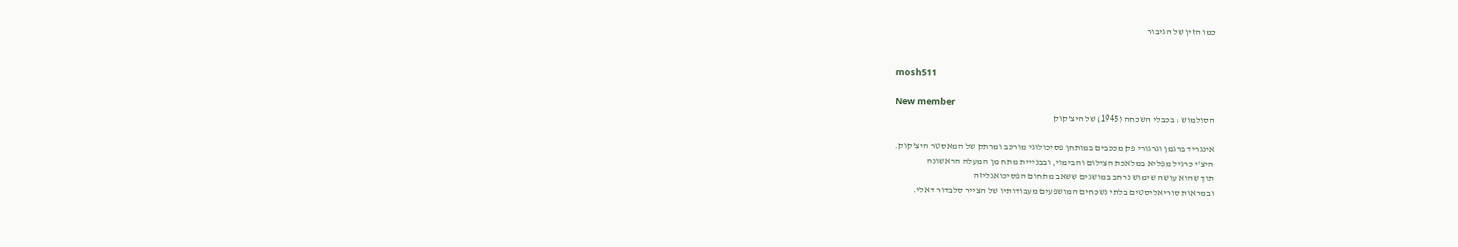כמו הזין של הגיבור


mosh511

New member
הסולמוש : בכבלי השכחה (1945) של היצ'קוק

אינגריד ברגמן וגרגורי פק מככבים במותחן פסיכולוגי מורכב ומרתק של המאסטר היצ'קוק.
היצ'י כרגיל מפליא במלאכת הצילום והבימוי, ובבנייית מתח מן המעלה הראשונה
תוך שהוא עושה שימוש נרחב במושגים ששאב מתחום הפסיכואנליזה
ובמראות סוריאליסטים בלתי נשכחים המושפעים מעבודותיו של הצייר סלבדור דאלי.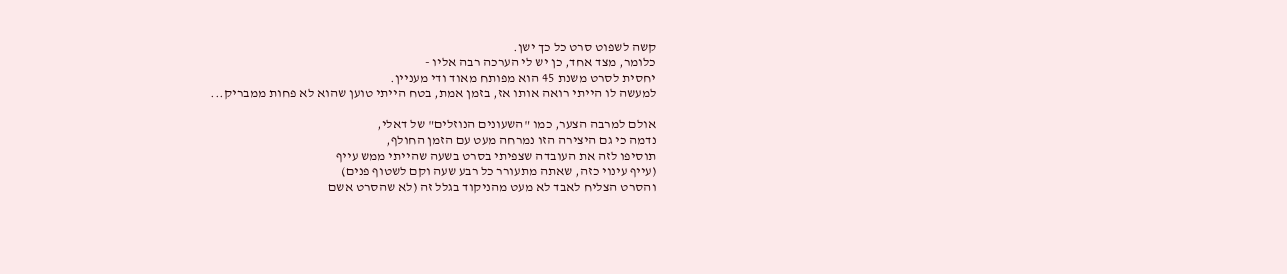קשה לשפוט סרט כל כך ישן.
כלומר, מצד אחד, כן יש לי הערכה רבה אליו -
יחסית לסרט משנת 45 הוא מפותח מאוד ודי מעניין.
למעשה לו הייתי רואה אותו אז, בזמן אמת, בטח הייתי טוען שהוא לא פחות ממבריק...

אולם למרבה הצער, כמו "השעונים הנוזלים" של דאלי,
נדמה כי גם היצירה הזו נמרחה מעט עם הזמן החולף,
תוסיפו לזה את העובדה שצפיתי בסרט בשעה שהייתי ממש עייף
(עייף עינוי כזה, שאתה מתעורר כל רבע שעה וקם לשטוף פנים)
והסרט הצליח לאבד לא מעט מהניקוד בגלל זה (לא שהסרט אשם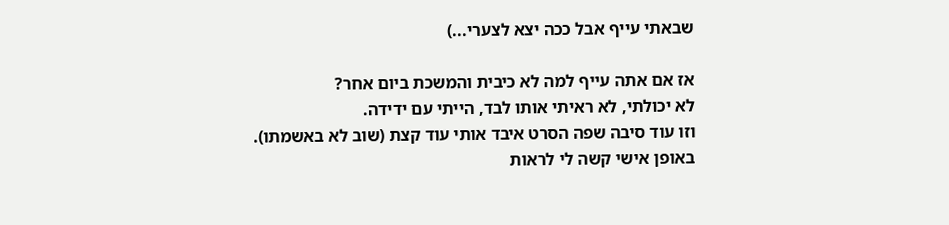שבאתי עייף אבל ככה יצא לצערי...)

אז אם אתה עייף למה לא כיבית והמשכת ביום אחר?
לא יכולתי, לא ראיתי אותו לבד, הייתי עם ידידה.
וזו עוד סיבה שפה הסרט איבד אותי עוד קצת (שוב לא באשמתו).
באופן אישי קשה לי לראות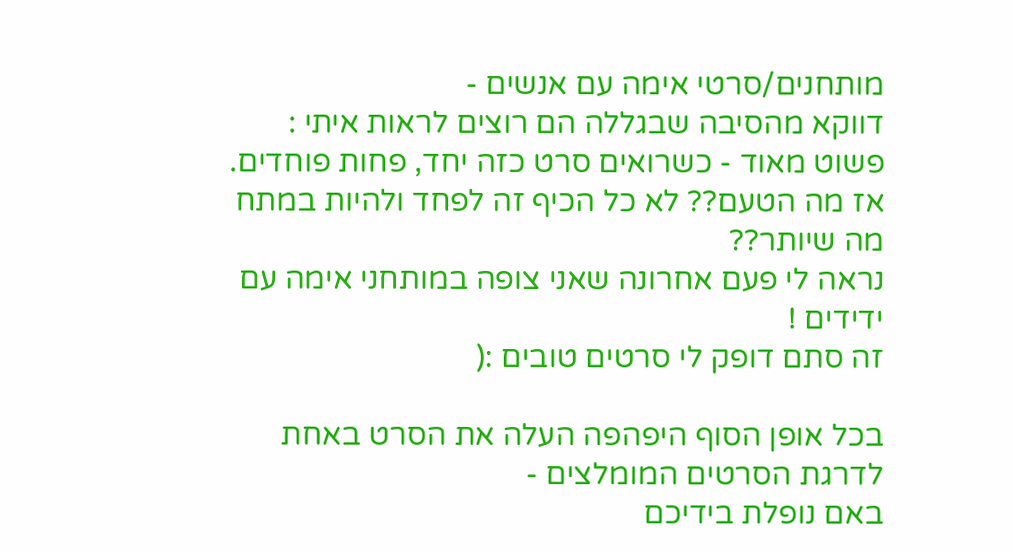מותחנים/סרטי אימה עם אנשים -
דווקא מהסיבה שבגללה הם רוצים לראות איתי :
פשוט מאוד - כשרואים סרט כזה יחד, פחות פוחדים.
אז מה הטעם?? לא כל הכיף זה לפחד ולהיות במתח מה שיותר??
נראה לי פעם אחרונה שאני צופה במותחני אימה עם ידידים !
זה סתם דופק לי סרטים טובים :(

בכל אופן הסוף היפהפה העלה את הסרט באחת לדרגת הסרטים המומלצים -
באם נופלת בידיכם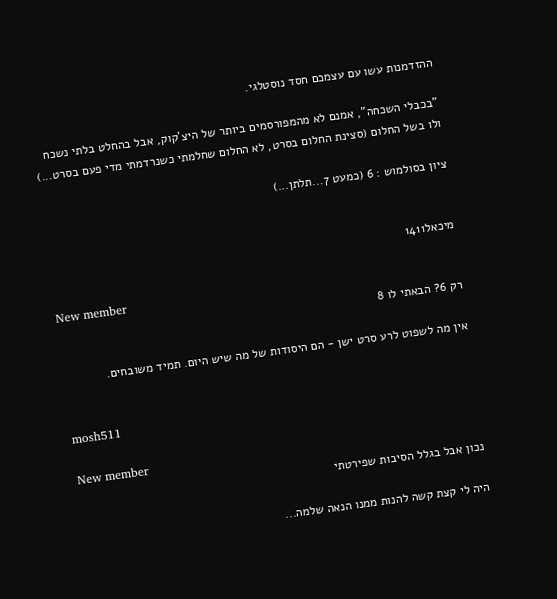ההזדמנות עשו עם עצמכם חסד נוסטלגי.

"בכבלי השכחה", אמנם לא מהמפורסמים ביותר של היצ'קוק, אבל בהחלט בלתי נשכח
ולו בשל החלום (סצינת החלום בסרט, לא החלום שחלמתי כשנרדמתי מדי פעם בסרט...)

ציון בסולמוש : 6 (כמעט 7...תלתן...)


מיכאל1411

New member
רק 6? הבאתי לו 8

אין מה לשפוט לרע סרט ישן - הם היסודות של מה שיש היום. תמיד משובחים.


mosh511

New member
נכון אבל בגלל הסיבות שפירטתי

היה לי קצת קשה להנות ממנו הנאה שלמה...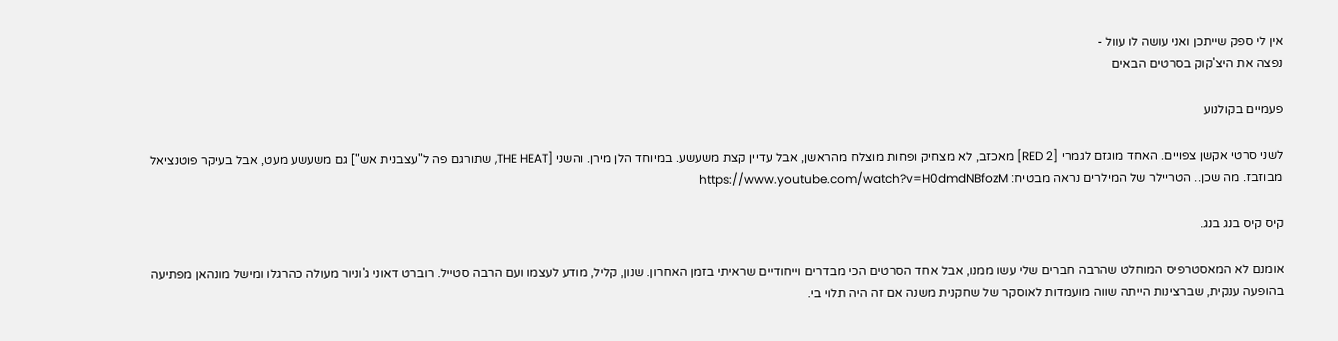אין לי ספק שייתכן ואני עושה לו עוול -
נפצה את היצ'קוק בסרטים הבאים

פעמיים בקולנוע

לשני סרטי אקשן צפויים. האחד מוגזם לגמרי [RED 2] מאכזב, לא מצחיק ופחות מוצלח מהראשן, אבל עדיין קצת משעשע. במיוחד הלן מירן. והשני [THE HEAT, שתורגם פה ל"עצבנית אש"] גם משעשע מעט, אבל בעיקר פוטנציאל מבוזבז. מה שכן.. הטריילר של המילרים נראה מבטיח: https://www.youtube.com/watch?v=H0dmdNBfozM

קיס קיס בנג בנג.

אומנם לא המאסטרפיס המוחלט שהרבה חברים שלי עשו ממנו, אבל אחד הסרטים הכי מבדרים וייחודיים שראיתי בזמן האחרון. שנון, קליל, מודע לעצמו ועם הרבה סטייל. רוברט דאוני ג'וניור מעולה כהרגלו ומישל מונהאן מפתיעה בהופעה ענקית, שברצינות הייתה שווה מועמדות לאוסקר של שחקנית משנה אם זה היה תלוי בי.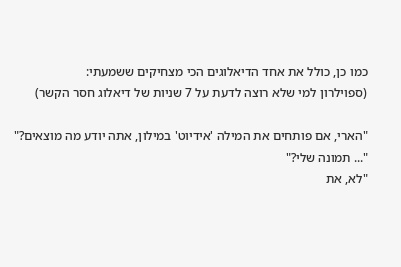כמו כן, כולל את אחד הדיאלוגים הכי מצחיקים ששמעתי:
(ספוילרון למי שלא רוצה לדעת על 7 שניות של דיאלוג חסר הקשר)

"הארי, אם פותחים את המילה 'אידיוט' במילון, אתה יודע מה מוצאים?"
"... תמונה שלי?"
"לא, את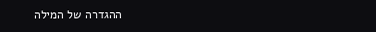ההגדרה של המילה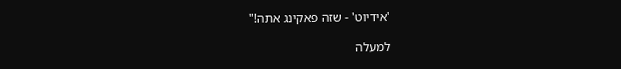'אידיוט' - שזה פאקינג אתה!"

למעלה